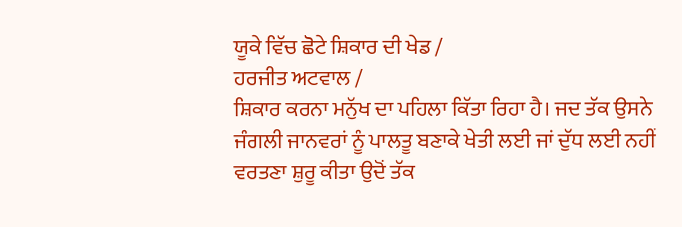ਯੂਕੇ ਵਿੱਚ ਛੋਟੇ ਸ਼ਿਕਾਰ ਦੀ ਖੇਡ /
ਹਰਜੀਤ ਅਟਵਾਲ /
ਸ਼ਿਕਾਰ ਕਰਨਾ ਮਨੁੱਖ ਦਾ ਪਹਿਲਾ ਕਿੱਤਾ ਰਿਹਾ ਹੈ। ਜਦ ਤੱਕ ਉਸਨੇ ਜੰਗਲੀ ਜਾਨਵਰਾਂ ਨੂੰ ਪਾਲਤੂ ਬਣਾਕੇ ਖੇਤੀ ਲਈ ਜਾਂ ਦੁੱਧ ਲਈ ਨਹੀਂ ਵਰਤਣਾ ਸ਼ੁਰੂ ਕੀਤਾ ਉਦੋਂ ਤੱਕ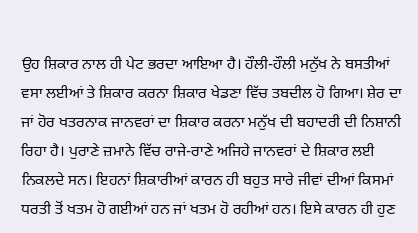ਉਹ ਸ਼ਿਕਾਰ ਨਾਲ ਹੀ ਪੇਟ ਭਰਦਾ ਆਇਆ ਹੈ। ਹੌਲੀ-ਹੌਲੀ ਮਨੁੱਖ ਨੇ ਬਸਤੀਆਂ ਵਸਾ ਲਈਆਂ ਤੇ ਸ਼ਿਕਾਰ ਕਰਨਾ ਸ਼ਿਕਾਰ ਖੇਡਣਾ ਵਿੱਚ ਤਬਦੀਲ ਹੋ ਗਿਆ। ਸ਼ੇਰ ਦਾ ਜਾਂ ਹੋਰ ਖਤਰਨਾਕ ਜਾਨਵਰਾਂ ਦਾ ਸ਼ਿਕਾਰ ਕਰਨਾ ਮਨੁੱਖ ਦੀ ਬਹਾਦਰੀ ਦੀ ਨਿਸ਼ਾਨੀ ਰਿਹਾ ਹੈ। ਪੁਰਾਣੇ ਜ਼ਮਾਨੇ ਵਿੱਚ ਰਾਜੇ-ਰਾਣੇ ਅਜਿਹੇ ਜਾਨਵਰਾਂ ਦੇ ਸ਼ਿਕਾਰ ਲਈ ਨਿਕਲਦੇ ਸਨ। ਇਹਨਾਂ ਸ਼ਿਕਾਰੀਆਂ ਕਾਰਨ ਹੀ ਬਹੁਤ ਸਾਰੇ ਜੀਵਾਂ ਦੀਆਂ ਕਿਸਮਾਂ ਧਰਤੀ ਤੋਂ ਖਤਮ ਹੋ ਗਈਆਂ ਹਨ ਜਾਂ ਖਤਮ ਹੋ ਰਹੀਆਂ ਹਨ। ਇਸੇ ਕਾਰਨ ਹੀ ਹੁਣ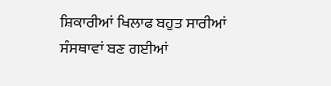ਸ਼ਿਕਾਰੀਆਂ ਖਿਲਾਫ ਬਹੁਤ ਸਾਰੀਆਂ ਸੰਸਥਾਵਾਂ ਬਣ ਗਈਆਂ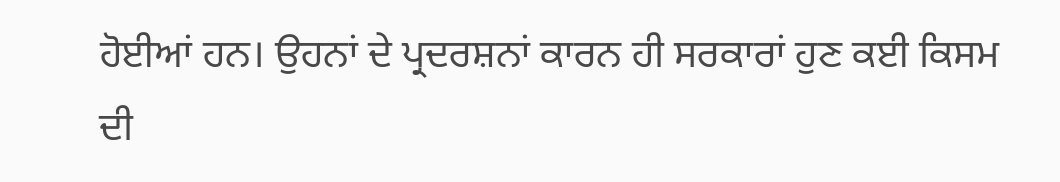ਹੋਈਆਂ ਹਨ। ਉਹਨਾਂ ਦੇ ਪ੍ਰਦਰਸ਼ਨਾਂ ਕਾਰਨ ਹੀ ਸਰਕਾਰਾਂ ਹੁਣ ਕਈ ਕਿਸਮ ਦੀ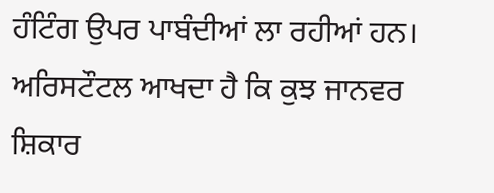ਹੰਟਿੰਗ ਉਪਰ ਪਾਬੰਦੀਆਂ ਲਾ ਰਹੀਆਂ ਹਨ।
ਅਰਿਸਟੌਟਲ ਆਖਦਾ ਹੈ ਕਿ ਕੁਝ ਜਾਨਵਰ ਸ਼ਿਕਾਰ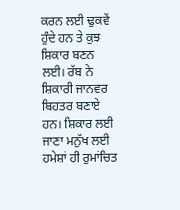ਕਰਨ ਲਈ ਢੁਕਵੇਂ ਹੁੰਦੇ ਹਨ ਤੇ ਕੁਝ ਸ਼ਿਕਾਰ ਬਣਨ ਲਈ। ਰੱਬ ਨੇ ਸ਼ਿਕਾਰੀ ਜਾਨਵਰ ਬਿਹਤਰ ਬਣਾਏ ਹਨ। ਸ਼ਿਕਾਰ ਲਈ ਜਾਣਾ ਮਨੁੱਖ ਲਈ ਹਮੇਸ਼ਾਂ ਹੀ ਰੁਮਾਂਚਿਤ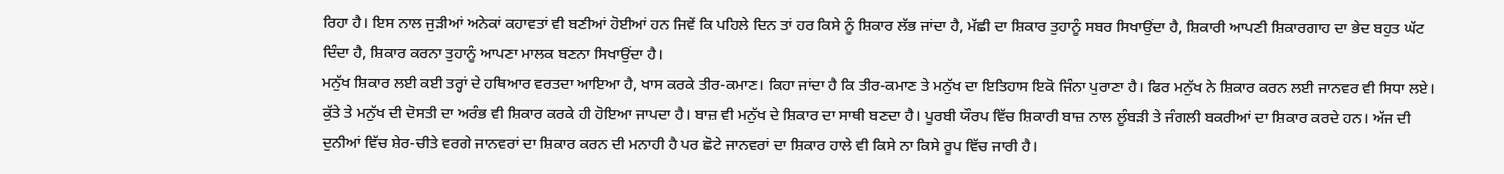ਰਿਹਾ ਹੈ। ਇਸ ਨਾਲ ਜੁੜੀਆਂ ਅਨੇਕਾਂ ਕਹਾਵਤਾਂ ਵੀ ਬਣੀਆਂ ਹੋਈਆਂ ਹਨ ਜਿਵੇਂ ਕਿ ਪਹਿਲੇ ਦਿਨ ਤਾਂ ਹਰ ਕਿਸੇ ਨੂੰ ਸ਼ਿਕਾਰ ਲੱਭ ਜਾਂਦਾ ਹੈ, ਮੱਛੀ ਦਾ ਸ਼ਿਕਾਰ ਤੁਹਾਨੂੰ ਸਬਰ ਸਿਖਾਉਂਦਾ ਹੈ, ਸ਼ਿਕਾਰੀ ਆਪਣੀ ਸ਼ਿਕਾਰਗਾਹ ਦਾ ਭੇਦ ਬਹੁਤ ਘੱਟ ਦਿੰਦਾ ਹੈ, ਸ਼ਿਕਾਰ ਕਰਨਾ ਤੁਹਾਨੂੰ ਆਪਣਾ ਮਾਲਕ ਬਣਨਾ ਸਿਖਾਉਂਦਾ ਹੈ।
ਮਨੁੱਖ ਸ਼ਿਕਾਰ ਲਈ ਕਈ ਤਰ੍ਹਾਂ ਦੇ ਹਥਿਆਰ ਵਰਤਦਾ ਆਇਆ ਹੈ, ਖਾਸ ਕਰਕੇ ਤੀਰ-ਕਮਾਣ। ਕਿਹਾ ਜਾਂਦਾ ਹੈ ਕਿ ਤੀਰ-ਕਮਾਣ ਤੇ ਮਨੁੱਖ ਦਾ ਇਤਿਹਾਸ ਇਕੋ ਜਿੰਨਾ ਪੁਰਾਣਾ ਹੈ। ਫਿਰ ਮਨੁੱਖ ਨੇ ਸ਼ਿਕਾਰ ਕਰਨ ਲਈ ਜਾਨਵਰ ਵੀ ਸਿਧਾ ਲਏ। ਕੁੱਤੇ ਤੇ ਮਨੁੱਖ ਦੀ ਦੋਸਤੀ ਦਾ ਅਰੰਭ ਵੀ ਸ਼ਿਕਾਰ ਕਰਕੇ ਹੀ ਹੋਇਆ ਜਾਪਦਾ ਹੈ। ਬਾਜ਼ ਵੀ ਮਨੁੱਖ ਦੇ ਸ਼ਿਕਾਰ ਦਾ ਸਾਥੀ ਬਣਦਾ ਹੈ। ਪੂਰਬੀ ਯੌਰਪ ਵਿੱਚ ਸ਼ਿਕਾਰੀ ਬਾਜ਼ ਨਾਲ ਲੂੰਬੜੀ ਤੇ ਜੰਗਲੀ ਬਕਰੀਆਂ ਦਾ ਸ਼ਿਕਾਰ ਕਰਦੇ ਹਨ। ਅੱਜ ਦੀ ਦੁਨੀਆਂ ਵਿੱਚ ਸ਼ੇਰ-ਚੀਤੇ ਵਰਗੇ ਜਾਨਵਰਾਂ ਦਾ ਸ਼ਿਕਾਰ ਕਰਨ ਦੀ ਮਨਾਹੀ ਹੈ ਪਰ ਛੋਟੇ ਜਾਨਵਰਾਂ ਦਾ ਸ਼ਿਕਾਰ ਹਾਲੇ ਵੀ ਕਿਸੇ ਨਾ ਕਿਸੇ ਰੂਪ ਵਿੱਚ ਜਾਰੀ ਹੈ।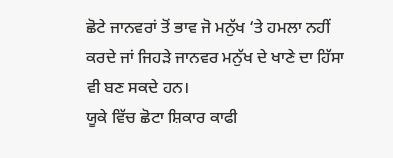ਛੋਟੇ ਜਾਨਵਰਾਂ ਤੋਂ ਭਾਵ ਜੋ ਮਨੁੱਖ ‘ਤੇ ਹਮਲਾ ਨਹੀਂ ਕਰਦੇ ਜਾਂ ਜਿਹੜੇ ਜਾਨਵਰ ਮਨੁੱਖ ਦੇ ਖਾਣੇ ਦਾ ਹਿੱਸਾ ਵੀ ਬਣ ਸਕਦੇ ਹਨ।
ਯੂਕੇ ਵਿੱਚ ਛੋਟਾ ਸ਼ਿਕਾਰ ਕਾਫੀ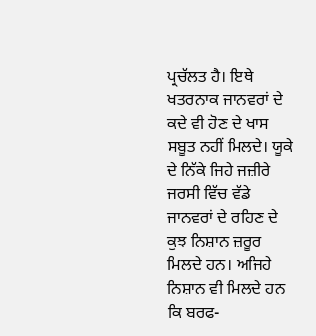ਪ੍ਰਚੱਲਤ ਹੈ। ਇਥੇ ਖਤਰਨਾਕ ਜਾਨਵਰਾਂ ਦੇ ਕਦੇ ਵੀ ਹੋਣ ਦੇ ਖਾਸ ਸਬੂਤ ਨਹੀਂ ਮਿਲਦੇ। ਯੂਕੇ ਦੇ ਨਿੱਕੇ ਜਿਹੇ ਜਜ਼ੀਰੇ ਜਰਸੀ ਵਿੱਚ ਵੱਡੇ ਜਾਨਵਰਾਂ ਦੇ ਰਹਿਣ ਦੇ ਕੁਝ ਨਿਸ਼ਾਨ ਜ਼ਰੂਰ ਮਿਲਦੇ ਹਨ। ਅਜਿਹੇ ਨਿਸ਼ਾਨ ਵੀ ਮਿਲਦੇ ਹਨ ਕਿ ਬਰਫ-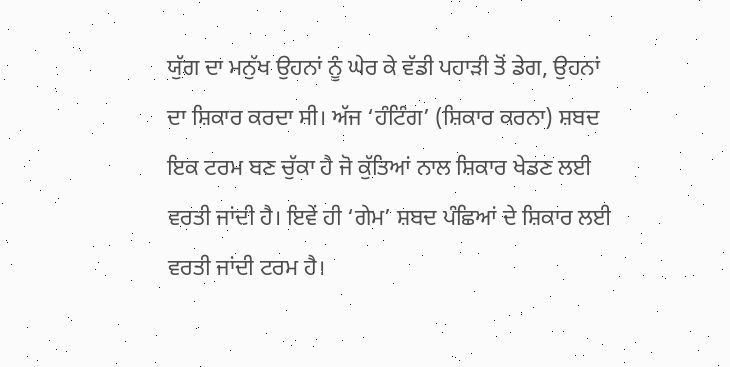ਯੁੱਗ ਦਾ ਮਨੁੱਖ ਉਹਨਾਂ ਨੂੰ ਘੇਰ ਕੇ ਵੱਡੀ ਪਹਾੜੀ ਤੋਂ ਡੇਗ, ਉਹਨਾਂ ਦਾ ਸ਼ਿਕਾਰ ਕਰਦਾ ਸੀ। ਅੱਜ ‘ਹੰਟਿੰਗ’ (ਸ਼ਿਕਾਰ ਕਰਨਾ) ਸ਼ਬਦ ਇਕ ਟਰਮ ਬਣ ਚੁੱਕਾ ਹੈ ਜੋ ਕੁੱਤਿਆਂ ਨਾਲ ਸ਼ਿਕਾਰ ਖੇਡਣ ਲਈ ਵਰਤੀ ਜਾਂਦੀ ਹੈ। ਇਵੇਂ ਹੀ ‘ਗੇਮ’ ਸ਼ਬਦ ਪੰਛਿਆਂ ਦੇ ਸ਼ਿਕਾਰ ਲਈ ਵਰਤੀ ਜਾਂਦੀ ਟਰਮ ਹੈ।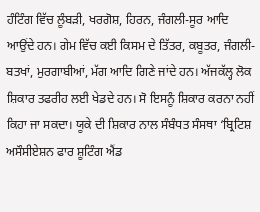ਹੰਟਿੰਗ ਵਿੱਚ ਲੂੰਬੜੀ, ਖਰਗੋਸ਼, ਹਿਰਨ, ਜੰਗਲੀ-ਸੂਰ ਆਦਿ ਆਉਂਦੇ ਹਨ। ਗੇਮ ਵਿੱਚ ਕਈ ਕਿਸਮ ਦੇ ਤਿੱਤਰ, ਕਬੂਤਰ, ਜੰਗਲੀ-ਬਤਖਾਂ, ਮੁਰਗਾਬੀਆਂ, ਮੱਗ ਆਦਿ ਗਿਣੇ ਜਾਂਦੇ ਹਨ। ਅੱਜਕੱਲ੍ਹ ਲੋਕ ਸ਼ਿਕਾਰ ਤਫਰੀਹ ਲਈ ਖੇਡਦੇ ਹਨ। ਸੋ ਇਸਨੂੰ ਸ਼ਿਕਾਰ ਕਰਨਾ ਨਹੀਂ ਕਿਹਾ ਜਾ ਸਕਦਾ। ਯੂਕੇ ਦੀ ਸ਼ਿਕਾਰ ਨਾਲ ਸੰਬੰਧਤ ਸੰਸਥਾ ‘ਬ੍ਰਿਟਿਸ਼ ਅਸੌਸੀਏਸ਼ਨ ਫਾਰ ਸ਼ੂਟਿੰਗ ਐਂਡ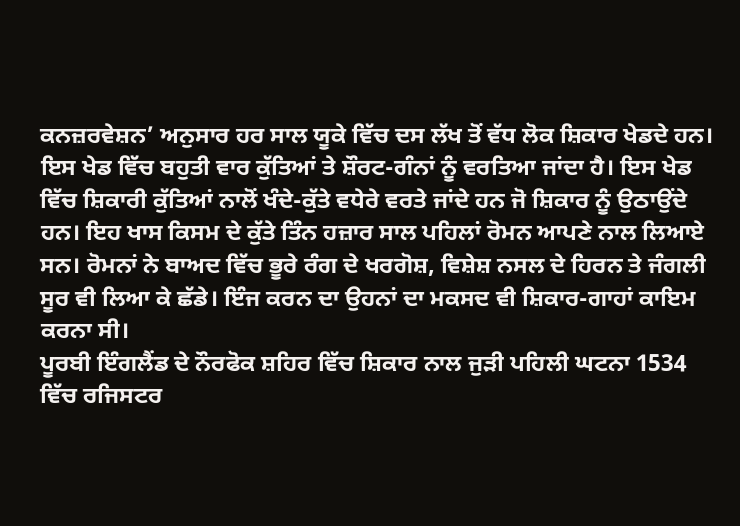ਕਨਜ਼ਰਵੇਸ਼ਨ’ ਅਨੁਸਾਰ ਹਰ ਸਾਲ ਯੂਕੇ ਵਿੱਚ ਦਸ ਲੱਖ ਤੋਂ ਵੱਧ ਲੋਕ ਸ਼ਿਕਾਰ ਖੇਡਦੇ ਹਨ। ਇਸ ਖੇਡ ਵਿੱਚ ਬਹੁਤੀ ਵਾਰ ਕੁੱਤਿਆਂ ਤੇ ਸ਼ੌਰਟ-ਗੰਨਾਂ ਨੂੰ ਵਰਤਿਆ ਜਾਂਦਾ ਹੈ। ਇਸ ਖੇਡ ਵਿੱਚ ਸ਼ਿਕਾਰੀ ਕੁੱਤਿਆਂ ਨਾਲੋਂ ਖੰਦੇ-ਕੁੱਤੇ ਵਧੇਰੇ ਵਰਤੇ ਜਾਂਦੇ ਹਨ ਜੋ ਸ਼ਿਕਾਰ ਨੂੰ ਉਠਾਉਂਦੇ ਹਨ। ਇਹ ਖਾਸ ਕਿਸਮ ਦੇ ਕੁੱਤੇ ਤਿੰਨ ਹਜ਼ਾਰ ਸਾਲ ਪਹਿਲਾਂ ਰੋਮਨ ਆਪਣੇ ਨਾਲ ਲਿਆਏ ਸਨ। ਰੋਮਨਾਂ ਨੇ ਬਾਅਦ ਵਿੱਚ ਭੂਰੇ ਰੰਗ ਦੇ ਖਰਗੋਸ਼, ਵਿਸ਼ੇਸ਼ ਨਸਲ ਦੇ ਹਿਰਨ ਤੇ ਜੰਗਲੀ ਸੂਰ ਵੀ ਲਿਆ ਕੇ ਛੱਡੇ। ਇੰਜ ਕਰਨ ਦਾ ਉਹਨਾਂ ਦਾ ਮਕਸਦ ਵੀ ਸ਼ਿਕਾਰ-ਗਾਹਾਂ ਕਾਇਮ ਕਰਨਾ ਸੀ।
ਪੂਰਬੀ ਇੰਗਲੈਂਡ ਦੇ ਨੌਰਫੋਕ ਸ਼ਹਿਰ ਵਿੱਚ ਸ਼ਿਕਾਰ ਨਾਲ ਜੁੜੀ ਪਹਿਲੀ ਘਟਨਾ 1534 ਵਿੱਚ ਰਜਿਸਟਰ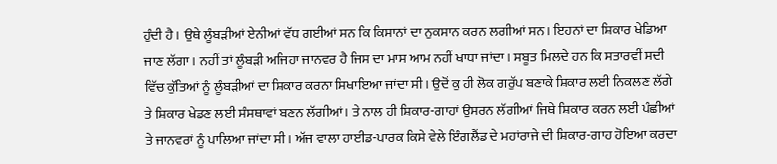ਹੁੰਦੀ ਹੈ। ਉਥੇ ਲੂੰਬੜੀਆਂ ਏਨੀਆਂ ਵੱਧ ਗਈਆਂ ਸਨ ਕਿ ਕਿਸਾਨਾਂ ਦਾ ਨੁਕਸਾਨ ਕਰਨ ਲਗੀਆਂ ਸਨ। ਇਹਨਾਂ ਦਾ ਸ਼ਿਕਾਰ ਖੇਡਿਆ ਜਾਣ ਲੱਗਾ। ਨਹੀਂ ਤਾਂ ਲੂੰਬੜੀ ਅਜਿਹਾ ਜਾਨਵਰ ਹੈ ਜਿਸ ਦਾ ਮਾਸ ਆਮ ਨਹੀਂ ਖਾਧਾ ਜਾਂਦਾ। ਸਬੂਤ ਮਿਲਦੇ ਹਨ ਕਿ ਸਤਾਰਵੀਂ ਸਦੀ ਵਿੱਚ ਕੁੱਤਿਆਂ ਨੂੰ ਲੂੰਬੜੀਆਂ ਦਾ ਸ਼ਿਕਾਰ ਕਰਨਾ ਸਿਖਾਇਆ ਜਾਂਦਾ ਸੀ। ਉਦੋਂ ਕੁ ਹੀ ਲੋਕ ਗਰੁੱਪ ਬਣਾਕੇ ਸ਼ਿਕਾਰ ਲਈ ਨਿਕਲਣ ਲੱਗੇ ਤੇ ਸ਼ਿਕਾਰ ਖੇਡਣ ਲਈ ਸੰਸਥਾਵਾਂ ਬਣਨ ਲੱਗੀਆਂ। ਤੇ ਨਾਲ ਹੀ ਸ਼ਿਕਾਰ-ਗਾਹਾਂ ਉਸਰਨ ਲੱਗੀਆਂ ਜਿਥੇ ਸ਼ਿਕਾਰ ਕਰਨ ਲਈ ਪੰਛੀਆਂ ਤੇ ਜਾਨਵਰਾਂ ਨੂੰ ਪਾਲਿਆ ਜਾਂਦਾ ਸੀ। ਅੱਜ ਵਾਲਾ ਹਾਈਡ-ਪਾਰਕ ਕਿਸੇ ਵੇਲੇ ਇੰਗਲੈਂਡ ਦੇ ਮਹਾਂਰਾਜੇ ਦੀ ਸ਼ਿਕਾਰ-ਗਾਹ ਹੋਇਆ ਕਰਦਾ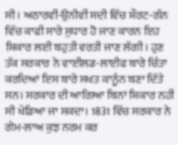ਸੀ। ਅਠਾਰਵੀਂ-ਉਨੀਵੀਂ ਸਦੀ ਵਿੱਚ ਸ਼ੌਰਟ-ਗੰਨ ਵਿੱਚ ਕਾਫੀ ਸਾਰੇ ਸੁਧਾਰ ਹੋ ਜਾਣ ਕਾਰਨ ਇਹ ਸ਼ਿਕਾਰ ਲਈ ਬਹੁਤੀ ਵਰਤੀ ਜਾਣ ਲੱਗੀ। ਹੁਣ ਤੱਕ ਸਰਕਾਰ ਨੇ ਵਾਈਲਡ-ਲਾਈਫ ਬਾਰੇ ਚਿੰਤਾ ਕਰਦਿਆਂ ਇਸ ਬਾਰੇ ਸਖਤ ਕਾਨੂੰਨ ਬਣਾ ਦਿੱਤੇ ਸਨ। ਸਰਕਾਰ ਦੀ ਆਗਿਆ ਬਿਨਾਂ ਸ਼ਿਕਾਰ ਨਹੀਂ ਸੀ ਖੇਡਿਆ ਜਾ ਸਕਦਾ। 1831 ਵਿੱਚ ਸਰਕਾਰ ਨੇ ਗੇਮ-ਲਾਅ ਕੁਝ ਨਰਮ ਕਰ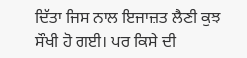ਦਿੱਤਾ ਜਿਸ ਨਾਲ ਇਜਾਜ਼ਤ ਲੈਣੀ ਕੁਝ ਸੌਖੀ ਹੋ ਗਈ। ਪਰ ਕਿਸੇ ਦੀ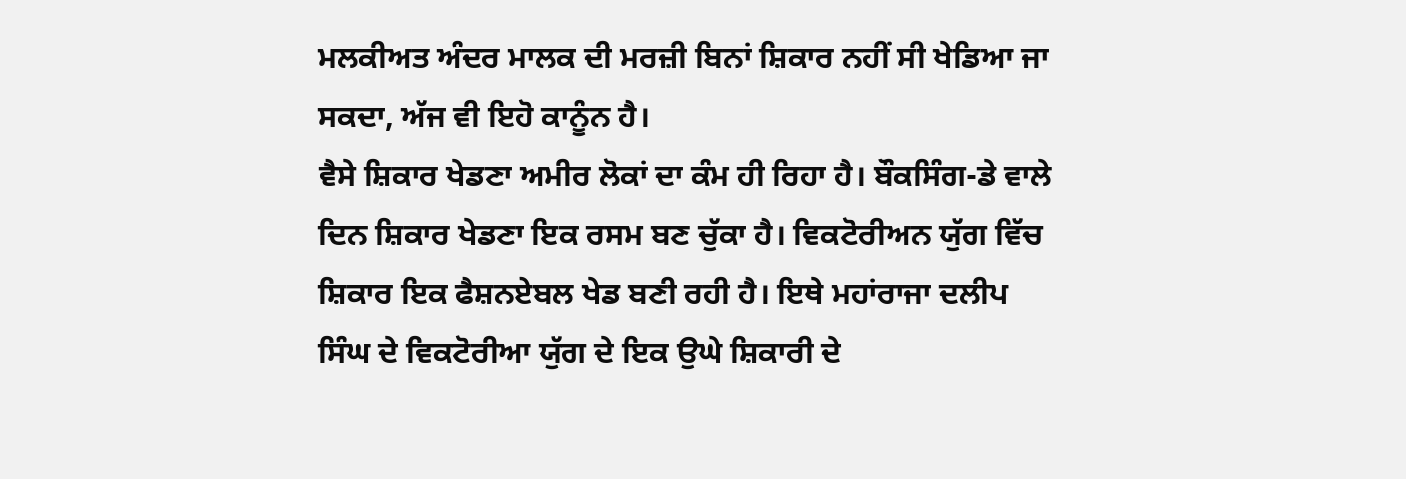ਮਲਕੀਅਤ ਅੰਦਰ ਮਾਲਕ ਦੀ ਮਰਜ਼ੀ ਬਿਨਾਂ ਸ਼ਿਕਾਰ ਨਹੀਂ ਸੀ ਖੇਡਿਆ ਜਾ ਸਕਦਾ, ਅੱਜ ਵੀ ਇਹੋ ਕਾਨੂੰਨ ਹੈ।
ਵੈਸੇ ਸ਼ਿਕਾਰ ਖੇਡਣਾ ਅਮੀਰ ਲੋਕਾਂ ਦਾ ਕੰਮ ਹੀ ਰਿਹਾ ਹੈ। ਬੌਕਸਿੰਗ-ਡੇ ਵਾਲੇ ਦਿਨ ਸ਼ਿਕਾਰ ਖੇਡਣਾ ਇਕ ਰਸਮ ਬਣ ਚੁੱਕਾ ਹੈ। ਵਿਕਟੋਰੀਅਨ ਯੁੱਗ ਵਿੱਚ ਸ਼ਿਕਾਰ ਇਕ ਫੈਸ਼ਨਏਬਲ ਖੇਡ ਬਣੀ ਰਹੀ ਹੈ। ਇਥੇ ਮਹਾਂਰਾਜਾ ਦਲੀਪ ਸਿੰਘ ਦੇ ਵਿਕਟੋਰੀਆ ਯੁੱਗ ਦੇ ਇਕ ਉਘੇ ਸ਼ਿਕਾਰੀ ਦੇ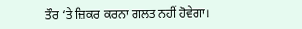ਤੌਰ ‘ਤੇ ਜ਼ਿਕਰ ਕਰਨਾ ਗਲਤ ਨਹੀਂ ਹੋਵੇਗਾ।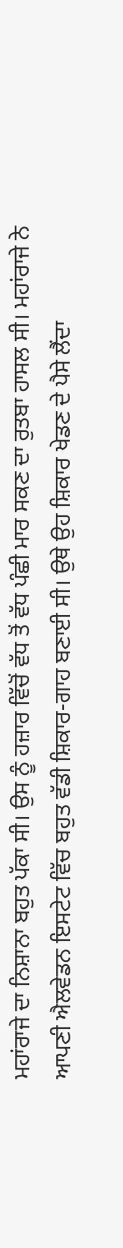ਮਹਾਂਰਾਜੇ ਦਾ ਨਿਸ਼ਾਨਾ ਬਹੁਤ ਪੱਕਾ ਸੀ। ਉਸ ਨੂੰ ਹਜ਼ਾਰ ਵਿੱਚੋਂ ਵੱਧ ਤੋਂ ਵੱਧ ਪੰਛੀ ਮਾਰ ਸਕਣ ਦਾ ਰੁਤਬਾ ਹਾਸਲ ਸੀ। ਮਹਾਂਰਾਜੇ ਨੇ ਆਪਣੀ ਐਲਵੇਡਨ ਇਸਟੇਟ ਵਿੱਚ ਬਹੁਤ ਵੱਡੀ ਸ਼ਿਕਾਰ-ਗਾਹ ਬਣਾਈ ਸੀ। ਉਥੇ ਉਹ ਸ਼ਿਕਾਰ ਖੇਡਣ ਦੇ ਪੈਸੇ ਲੈਂਦਾ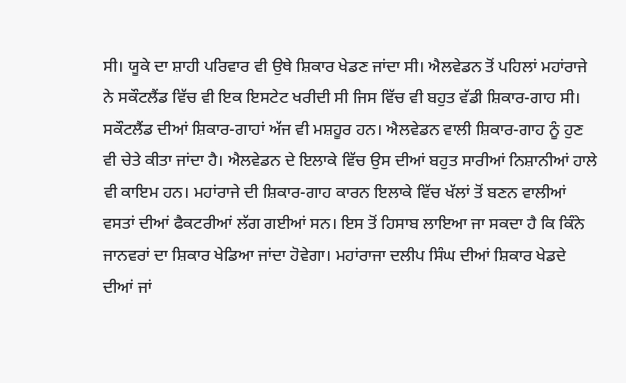ਸੀ। ਯੂਕੇ ਦਾ ਸ਼ਾਹੀ ਪਰਿਵਾਰ ਵੀ ਉਥੇ ਸ਼ਿਕਾਰ ਖੇਡਣ ਜਾਂਦਾ ਸੀ। ਐਲਵੇਡਨ ਤੋਂ ਪਹਿਲਾਂ ਮਹਾਂਰਾਜੇ ਨੇ ਸਕੌਟਲੈਂਡ ਵਿੱਚ ਵੀ ਇਕ ਇਸਟੇਟ ਖਰੀਦੀ ਸੀ ਜਿਸ ਵਿੱਚ ਵੀ ਬਹੁਤ ਵੱਡੀ ਸ਼ਿਕਾਰ-ਗਾਹ ਸੀ। ਸਕੌਟਲੈਂਡ ਦੀਆਂ ਸ਼ਿਕਾਰ-ਗਾਹਾਂ ਅੱਜ ਵੀ ਮਸ਼ਹੂਰ ਹਨ। ਐਲਵੇਡਨ ਵਾਲੀ ਸ਼ਿਕਾਰ-ਗਾਹ ਨੂੰ ਹੁਣ ਵੀ ਚੇਤੇ ਕੀਤਾ ਜਾਂਦਾ ਹੈ। ਐਲਵੇਡਨ ਦੇ ਇਲਾਕੇ ਵਿੱਚ ਉਸ ਦੀਆਂ ਬਹੁਤ ਸਾਰੀਆਂ ਨਿਸ਼ਾਨੀਆਂ ਹਾਲੇ ਵੀ ਕਾਇਮ ਹਨ। ਮਹਾਂਰਾਜੇ ਦੀ ਸ਼ਿਕਾਰ-ਗਾਹ ਕਾਰਨ ਇਲਾਕੇ ਵਿੱਚ ਖੱਲਾਂ ਤੋਂ ਬਣਨ ਵਾਲੀਆਂ ਵਸਤਾਂ ਦੀਆਂ ਫੈਕਟਰੀਆਂ ਲੱਗ ਗਈਆਂ ਸਨ। ਇਸ ਤੋਂ ਹਿਸਾਬ ਲਾਇਆ ਜਾ ਸਕਦਾ ਹੈ ਕਿ ਕਿੰਨੇ ਜਾਨਵਰਾਂ ਦਾ ਸ਼ਿਕਾਰ ਖੇਡਿਆ ਜਾਂਦਾ ਹੋਵੇਗਾ। ਮਹਾਂਰਾਜਾ ਦਲੀਪ ਸਿੰਘ ਦੀਆਂ ਸ਼ਿਕਾਰ ਖੇਡਦੇ ਦੀਆਂ ਜਾਂ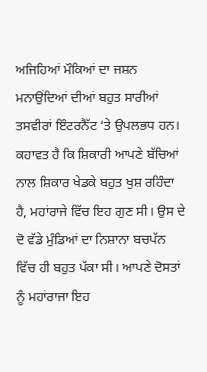ਅਜਿਹਿਆਂ ਮੌਕਿਆਂ ਦਾ ਜਸ਼ਨ ਮਨਾਉਂਦਿਆਂ ਦੀਆਂ ਬਹੁਤ ਸਾਰੀਆਂ ਤਸਵੀਰਾਂ ਇੰਟਰਨੈੱਟ ‘ਤੇ ਉਪਲਭਧ ਹਨ। ਕਹਾਵਤ ਹੈ ਕਿ ਸ਼ਿਕਾਰੀ ਆਪਣੇ ਬੱਚਿਆਂ ਨਾਲ ਸ਼ਿਕਾਰ ਖੇਡਕੇ ਬਹੁਤ ਖੁਸ਼ ਰਹਿੰਦਾ ਹੈ, ਮਹਾਂਰਾਜੇ ਵਿੱਚ ਇਹ ਗੁਣ ਸੀ। ਉਸ ਦੇ ਦੋ ਵੱਡੇ ਮੁੰਡਿਆਂ ਦਾ ਨਿਸ਼ਾਨਾ ਬਚਪੱਨ ਵਿੱਚ ਹੀ ਬਹੁਤ ਪੱਕਾ ਸੀ। ਆਪਣੇ ਦੋਸਤਾਂ ਨੂੰ ਮਹਾਂਰਾਜਾ ਇਹ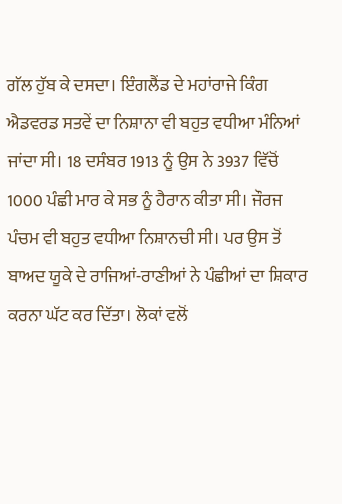ਗੱਲ ਹੁੱਬ ਕੇ ਦਸਦਾ। ਇੰਗਲੈਂਡ ਦੇ ਮਹਾਂਰਾਜੇ ਕਿੰਗ ਐਡਵਰਡ ਸਤਵੇਂ ਦਾ ਨਿਸ਼ਾਨਾ ਵੀ ਬਹੁਤ ਵਧੀਆ ਮੰਨਿਆਂ ਜਾਂਦਾ ਸੀ। 18 ਦਸੰਬਰ 1913 ਨੂੰ ਉਸ ਨੇ 3937 ਵਿੱਚੋਂ 1000 ਪੰਛੀ ਮਾਰ ਕੇ ਸਭ ਨੂੰ ਹੈਰਾਨ ਕੀਤਾ ਸੀ। ਜੌਰਜ ਪੰਚਮ ਵੀ ਬਹੁਤ ਵਧੀਆ ਨਿਸ਼ਾਨਚੀ ਸੀ। ਪਰ ਉਸ ਤੋਂ ਬਾਅਦ ਯੂਕੇ ਦੇ ਰਾਜਿਆਂ-ਰਾਣੀਆਂ ਨੇ ਪੰਛੀਆਂ ਦਾ ਸ਼ਿਕਾਰ ਕਰਨਾ ਘੱਟ ਕਰ ਦਿੱਤਾ। ਲੋਕਾਂ ਵਲੋਂ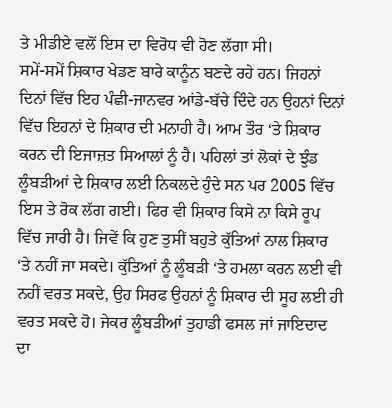ਤੇ ਮੀਡੀਏ ਵਲੋਂ ਇਸ ਦਾ ਵਿਰੋਧ ਵੀ ਹੋਣ ਲੱਗਾ ਸੀ।
ਸਮੇਂ-ਸਮੇਂ ਸ਼ਿਕਾਰ ਖੇਡਣ ਬਾਰੇ ਕਾਨੂੰਨ ਬਣਦੇ ਰਹੇ ਹਨ। ਜਿਹਨਾਂ ਦਿਨਾਂ ਵਿੱਚ ਇਹ ਪੰਛੀ-ਜਾਨਵਰ ਆਂਡੇ-ਬੱਚੇ ਦਿੰਦੇ ਹਨ ਉਹਨਾਂ ਦਿਨਾਂ ਵਿੱਚ ਇਹਨਾਂ ਦੇ ਸ਼ਿਕਾਰ ਦੀ ਮਨਾਹੀ ਹੈ। ਆਮ ਤੌਰ ‘ਤੇ ਸ਼ਿਕਾਰ ਕਰਨ ਦੀ ਇਜਾਜ਼ਤ ਸਿਆਲਾਂ ਨੂੰ ਹੈ। ਪਹਿਲਾਂ ਤਾਂ ਲੋਕਾਂ ਦੇ ਝੁੰਡ ਲੂੰਬੜੀਆਂ ਦੇ ਸ਼ਿਕਾਰ ਲਈ ਨਿਕਲਦੇ ਹੁੰਦੇ ਸਨ ਪਰ 2005 ਵਿੱਚ ਇਸ ਤੇ ਰੋਕ ਲੱਗ ਗਈ। ਫਿਰ ਵੀ ਸ਼ਿਕਾਰ ਕਿਸੇ ਨਾ ਕਿਸੇ ਰੂਪ ਵਿੱਚ ਜਾਰੀ ਹੈ। ਜਿਵੇਂ ਕਿ ਹੁਣ ਤੁਸੀਂ ਬਹੁਤੇ ਕੁੱਤਿਆਂ ਨਾਲ ਸ਼ਿਕਾਰ ‘ਤੇ ਨਹੀਂ ਜਾ ਸਕਦੇ। ਕੁੱਤਿਆਂ ਨੂੰ ਲੂੰਬੜੀ ‘ਤੇ ਹਮਲਾ ਕਰਨ ਲਈ ਵੀ ਨਹੀਂ ਵਰਤ ਸਕਦੇ, ਉਹ ਸਿਰਫ ਉਹਨਾਂ ਨੂੰ ਸ਼ਿਕਾਰ ਦੀ ਸੂਹ ਲਈ ਹੀ ਵਰਤ ਸਕਦੇ ਹੋ। ਜੇਕਰ ਲੂੰਬੜੀਆਂ ਤੁਹਾਡੀ ਫਸਲ ਜਾਂ ਜਾਇਦਾਦ ਦਾ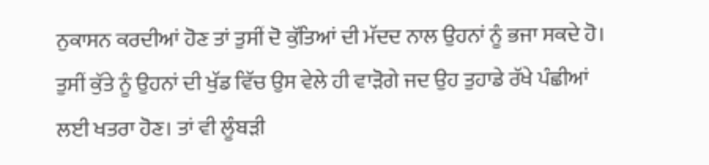ਨੁਕਾਸਨ ਕਰਦੀਆਂ ਹੋਣ ਤਾਂ ਤੁਸੀਂ ਦੋ ਕੁੱਤਿਆਂ ਦੀ ਮੱਦਦ ਨਾਲ ਉਹਨਾਂ ਨੂੰ ਭਜਾ ਸਕਦੇ ਹੋ। ਤੁਸੀਂ ਕੁੱਤੇ ਨੂੰ ਉਹਨਾਂ ਦੀ ਖੁੱਡ ਵਿੱਚ ਉਸ ਵੇਲੇ ਹੀ ਵਾੜੋਗੇ ਜਦ ਉਹ ਤੁਹਾਡੇ ਰੱਖੇ ਪੰਛੀਆਂ ਲਈ ਖਤਰਾ ਹੋਣ। ਤਾਂ ਵੀ ਲੂੰਬੜੀ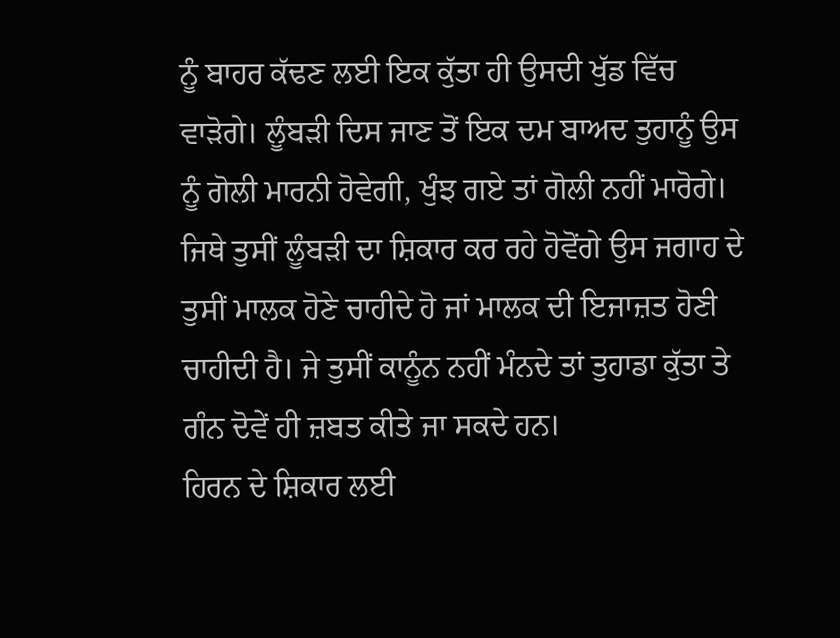ਨੂੰ ਬਾਹਰ ਕੱਢਣ ਲਈ ਇਕ ਕੁੱਤਾ ਹੀ ਉਸਦੀ ਖੁੱਡ ਵਿੱਚ ਵਾੜੋਗੇ। ਲੂੰਬੜੀ ਦਿਸ ਜਾਣ ਤੋਂ ਇਕ ਦਮ ਬਾਅਦ ਤੁਹਾਨੂੰ ਉਸ ਨੂੰ ਗੋਲੀ ਮਾਰਨੀ ਹੋਵੇਗੀ, ਖੁੰਝ ਗਏ ਤਾਂ ਗੋਲੀ ਨਹੀਂ ਮਾਰੋਗੇ। ਜਿਥੇ ਤੁਸੀਂ ਲੂੰਬੜੀ ਦਾ ਸ਼ਿਕਾਰ ਕਰ ਰਹੇ ਹੋਵੋਂਗੇ ਉਸ ਜਗਾਹ ਦੇ ਤੁਸੀਂ ਮਾਲਕ ਹੋਣੇ ਚਾਹੀਦੇ ਹੋ ਜਾਂ ਮਾਲਕ ਦੀ ਇਜਾਜ਼ਤ ਹੋਣੀ ਚਾਹੀਦੀ ਹੈ। ਜੇ ਤੁਸੀਂ ਕਾਨੂੰਨ ਨਹੀਂ ਮੰਨਦੇ ਤਾਂ ਤੁਹਾਡਾ ਕੁੱਤਾ ਤੇ ਗੰਨ ਦੋਵੇਂ ਹੀ ਜ਼ਬਤ ਕੀਤੇ ਜਾ ਸਕਦੇ ਹਨ।
ਹਿਰਨ ਦੇ ਸ਼ਿਕਾਰ ਲਈ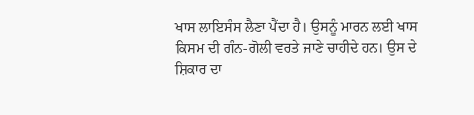ਖਾਸ ਲਾਇਸੰਸ ਲੈਣਾ ਪੈਂਦਾ ਹੈ। ਉਸਨੂੰ ਮਾਰਨ ਲਈ ਖਾਸ ਕਿਸਮ ਦੀ ਗੰਨ-ਗੋਲੀ ਵਰਤੇ ਜਾਣੇ ਚਾਹੀਦੇ ਹਨ। ਉਸ ਦੇ ਸ਼ਿਕਾਰ ਦਾ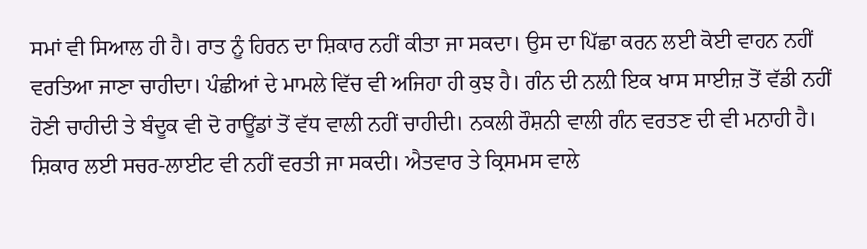ਸਮਾਂ ਵੀ ਸਿਆਲ ਹੀ ਹੈ। ਰਾਤ ਨੂੰ ਹਿਰਨ ਦਾ ਸ਼ਿਕਾਰ ਨਹੀਂ ਕੀਤਾ ਜਾ ਸਕਦਾ। ਉਸ ਦਾ ਪਿੱਛਾ ਕਰਨ ਲਈ ਕੋਈ ਵਾਹਨ ਨਹੀਂ ਵਰਤਿਆ ਜਾਣਾ ਚਾਹੀਦਾ। ਪੰਛੀਆਂ ਦੇ ਮਾਮਲੇ ਵਿੱਚ ਵੀ ਅਜਿਹਾ ਹੀ ਕੁਝ ਹੈ। ਗੰਨ ਦੀ ਨਲ਼ੀ ਇਕ ਖਾਸ ਸਾਈਜ਼ ਤੋਂ ਵੱਡੀ ਨਹੀਂ ਹੋਣੀ ਚਾਹੀਦੀ ਤੇ ਬੰਦੂਕ ਵੀ ਦੋ ਰਾਊਂਡਾਂ ਤੋਂ ਵੱਧ ਵਾਲੀ ਨਹੀਂ ਚਾਹੀਦੀ। ਨਕਲੀ ਰੌਸ਼ਨੀ ਵਾਲੀ ਗੰਨ ਵਰਤਣ ਦੀ ਵੀ ਮਨਾਹੀ ਹੈ। ਸ਼ਿਕਾਰ ਲਈ ਸਚਰ-ਲਾਈਟ ਵੀ ਨਹੀਂ ਵਰਤੀ ਜਾ ਸਕਦੀ। ਐਤਵਾਰ ਤੇ ਕ੍ਰਿਸਮਸ ਵਾਲੇ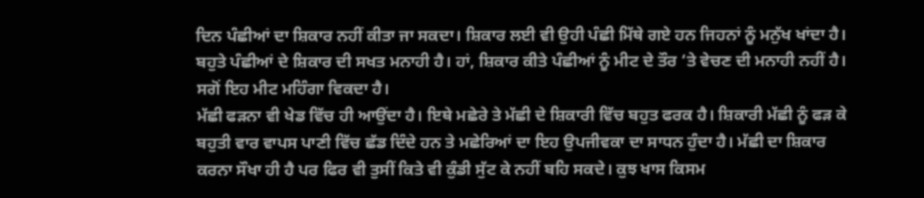ਦਿਨ ਪੰਛੀਆਂ ਦਾ ਸ਼ਿਕਾਰ ਨਹੀਂ ਕੀਤਾ ਜਾ ਸਕਦਾ। ਸ਼ਿਕਾਰ ਲਈ ਵੀ ਉਹੀ ਪੰਛੀ ਮਿੱਥੇ ਗਏ ਹਨ ਜਿਹਨਾਂ ਨੂੰ ਮਨੁੱਖ ਖਾਂਦਾ ਹੈ। ਬਹੁਤੇ ਪੰਛੀਆਂ ਦੇ ਸ਼ਿਕਾਰ ਦੀ ਸਖਤ ਮਨਾਹੀ ਹੈ। ਹਾਂ, ਸ਼ਿਕਾਰ ਕੀਤੇ ਪੰਛੀਆਂ ਨੂੰ ਮੀਟ ਦੇ ਤੌਰ ‘ਤੇ ਵੇਚਣ ਦੀ ਮਨਾਹੀ ਨਹੀਂ ਹੈ। ਸਗੋਂ ਇਹ ਮੀਟ ਮਹਿੰਗਾ ਵਿਕਦਾ ਹੈ।
ਮੱਛੀ ਫੜਨਾ ਵੀ ਖੇਡ ਵਿੱਚ ਹੀ ਆਉਂਦਾ ਹੈ। ਇਥੇ ਮਛੇਰੇ ਤੇ ਮੱਛੀ ਦੇ ਸ਼ਿਕਾਰੀ ਵਿੱਚ ਬਹੁਤ ਫਰਕ ਹੈ। ਸ਼ਿਕਾਰੀ ਮੱਛੀ ਨੂੰ ਫੜ ਕੇ ਬਹੁਤੀ ਵਾਰ ਵਾਪਸ ਪਾਣੀ ਵਿੱਚ ਛੱਡ ਦਿੰਦੇ ਹਨ ਤੇ ਮਛੇਰਿਆਂ ਦਾ ਇਹ ਉਪਜੀਵਕਾ ਦਾ ਸਾਧਨ ਹੁੰਦਾ ਹੈ। ਮੱਛੀ ਦਾ ਸ਼ਿਕਾਰ ਕਰਨਾ ਸੌਖਾ ਹੀ ਹੈ ਪਰ ਫਿਰ ਵੀ ਤੁਸੀਂ ਕਿਤੇ ਵੀ ਕੁੰਡੀ ਸੁੱਟ ਕੇ ਨਹੀਂ ਬਹਿ ਸਕਦੇ। ਕੁਝ ਖਾਸ ਕਿਸਮ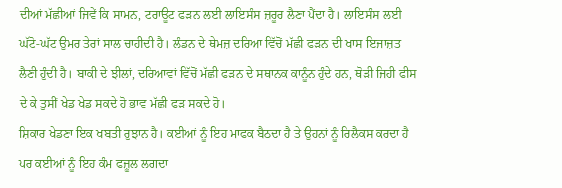ਦੀਆਂ ਮੱਛੀਆਂ ਜਿਵੇਂ ਕਿ ਸਾਮਨ, ਟਰਾਊਟ ਫੜਨ ਲਈ ਲਾਇਸੰਸ ਜ਼ਰੂਰ ਲੈਣਾ ਪੈਂਦਾ ਹੈ। ਲਾਇਸੰਸ ਲਈ ਘੱਟੋ-ਘੱਟ ਉਮਰ ਤੇਰਾਂ ਸਾਲ ਚਾਹੀਦੀ ਹੈ। ਲੰਡਨ ਦੇ ਥੇਮਜ਼ ਦਰਿਆ ਵਿੱਚੋਂ ਮੱਛੀ ਫੜਨ ਦੀ ਖਾਸ ਇਜਾਜ਼ਤ ਲੈਣੀ ਹੁੰਦੀ ਹੈ। ਬਾਕੀ ਦੇ ਝੀਲਾਂ, ਦਰਿਆਵਾਂ ਵਿੱਚੋਂ ਮੱਛੀ ਫੜਨ ਦੇ ਸਥਾਨਕ ਕਾਨੂੰਨ ਹੁੰਦੇ ਹਨ, ਥੋੜੀ ਜਿਹੀ ਫੀਸ ਦੇ ਕੇ ਤੁਸੀਂ ਖੇਡ ਖੇਡ ਸਕਦੇ ਹੋ ਭਾਵ ਮੱਛੀ ਫੜ ਸਕਦੇ ਹੋ।
ਸ਼ਿਕਾਰ ਖੇਡਣਾ ਇਕ ਖਬਤੀ ਰੁਝਾਨ ਹੈ। ਕਈਆਂ ਨੂੰ ਇਹ ਮਾਫਕ ਬੈਠਦਾ ਹੈ ਤੇ ਉਹਨਾਂ ਨੂੰ ਰਿਲੈਕਸ ਕਰਦਾ ਹੈ ਪਰ ਕਈਆਂ ਨੂੰ ਇਹ ਕੰਮ ਫਜ਼ੂਲ ਲਗਦਾ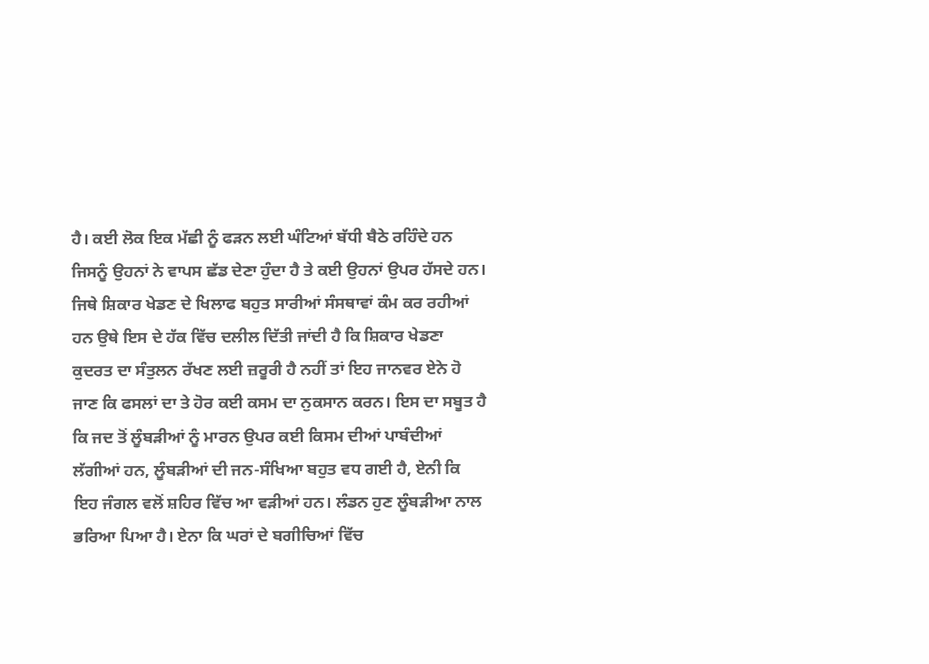ਹੈ। ਕਈ ਲੋਕ ਇਕ ਮੱਛੀ ਨੂੰ ਫੜਨ ਲਈ ਘੰਟਿਆਂ ਬੱਧੀ ਬੈਠੇ ਰਹਿੰਦੇ ਹਨ ਜਿਸਨੂੰ ਉਹਨਾਂ ਨੇ ਵਾਪਸ ਛੱਡ ਦੇਣਾ ਹੁੰਦਾ ਹੈ ਤੇ ਕਈ ਉਹਨਾਂ ਉਪਰ ਹੱਸਦੇ ਹਨ। ਜਿਥੇ ਸ਼ਿਕਾਰ ਖੇਡਣ ਦੇ ਖਿਲਾਫ ਬਹੁਤ ਸਾਰੀਆਂ ਸੰਸਥਾਵਾਂ ਕੰਮ ਕਰ ਰਹੀਆਂ ਹਨ ਉਥੇ ਇਸ ਦੇ ਹੱਕ ਵਿੱਚ ਦਲੀਲ ਦਿੱਤੀ ਜਾਂਦੀ ਹੈ ਕਿ ਸ਼ਿਕਾਰ ਖੇਡਣਾ ਕੁਦਰਤ ਦਾ ਸੰਤੁਲਨ ਰੱਖਣ ਲਈ ਜ਼ਰੂਰੀ ਹੈ ਨਹੀਂ ਤਾਂ ਇਹ ਜਾਨਵਰ ਏਨੇ ਹੋ ਜਾਣ ਕਿ ਫਸਲਾਂ ਦਾ ਤੇ ਹੋਰ ਕਈ ਕਸਮ ਦਾ ਨੁਕਸਾਨ ਕਰਨ। ਇਸ ਦਾ ਸਬੂਤ ਹੈ ਕਿ ਜਦ ਤੋਂ ਲੂੰਬੜੀਆਂ ਨੂੰ ਮਾਰਨ ਉਪਰ ਕਈ ਕਿਸਮ ਦੀਆਂ ਪਾਬੰਦੀਆਂ ਲੱਗੀਆਂ ਹਨ, ਲੂੰਬੜੀਆਂ ਦੀ ਜਨ-ਸੰਖਿਆ ਬਹੁਤ ਵਧ ਗਈ ਹੈ, ਏਨੀ ਕਿ ਇਹ ਜੰਗਲ ਵਲੋਂ ਸ਼ਹਿਰ ਵਿੱਚ ਆ ਵੜੀਆਂ ਹਨ। ਲੰਡਨ ਹੁਣ ਲੂੰਬੜੀਆ ਨਾਲ ਭਰਿਆ ਪਿਆ ਹੈ। ਏਨਾ ਕਿ ਘਰਾਂ ਦੇ ਬਗੀਚਿਆਂ ਵਿੱਚ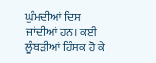ਘੁੰਮਦੀਆਂ ਦਿਸ ਜਾਂਦੀਆਂ ਹਨ। ਕਈ ਲੂੰਬੜੀਆਂ ਹਿੰਸਕ ਹੋ ਕੇ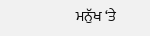ਮਨੁੱਖ ‘ਤੇ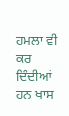ਹਮਲਾ ਵੀ ਕਰ ਦਿੰਦੀਆਂ ਹਨ ਖਾਸ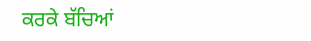ਕਰਕੇ ਬੱਚਿਆਂ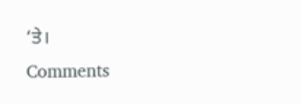‘ਤੇ।
Comments